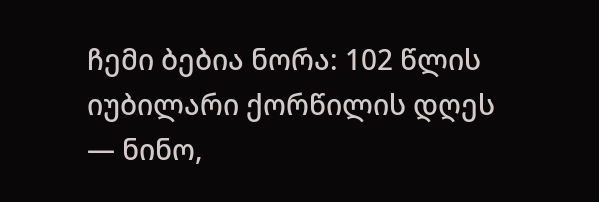ჩემი ბებია ნორა: 102 წლის იუბილარი ქორწილის დღეს
— ნინო,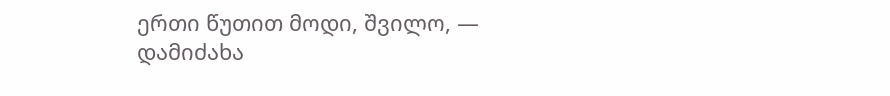ერთი წუთით მოდი, შვილო, — დამიძახა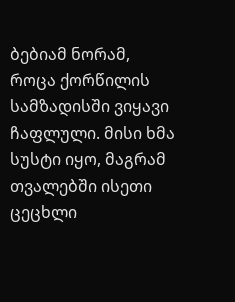ბებიამ ნორამ, როცა ქორწილის სამზადისში ვიყავი ჩაფლული. მისი ხმა სუსტი იყო, მაგრამ თვალებში ისეთი ცეცხლი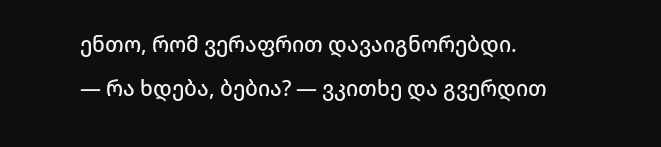ენთო, რომ ვერაფრით დავაიგნორებდი.
— რა ხდება, ბებია? — ვკითხე და გვერდით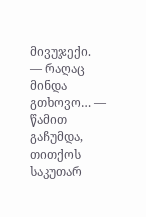მივუჯექი.
— რაღაც მინდა გთხოვო… — წამით გაჩუმდა, თითქოს საკუთარ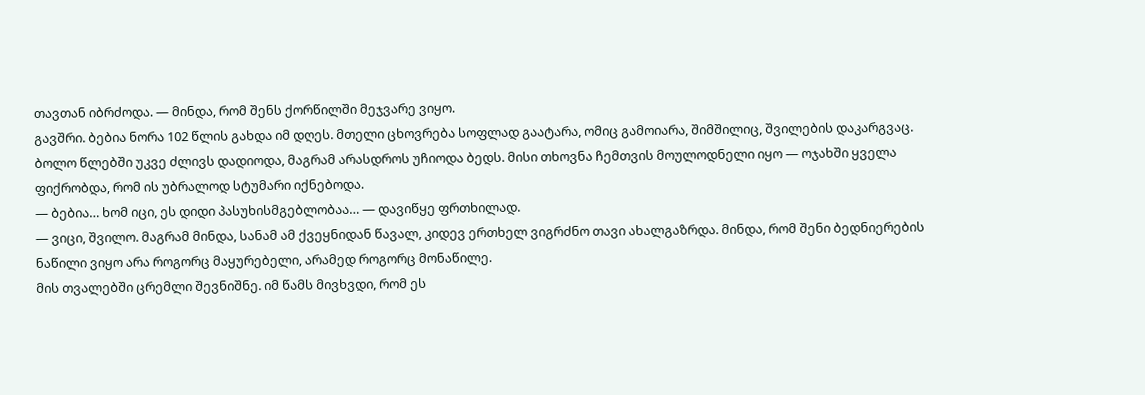თავთან იბრძოდა. — მინდა, რომ შენს ქორწილში მეჯვარე ვიყო.
გავშრი. ბებია ნორა 102 წლის გახდა იმ დღეს. მთელი ცხოვრება სოფლად გაატარა, ომიც გამოიარა, შიმშილიც, შვილების დაკარგვაც. ბოლო წლებში უკვე ძლივს დადიოდა, მაგრამ არასდროს უჩიოდა ბედს. მისი თხოვნა ჩემთვის მოულოდნელი იყო — ოჯახში ყველა ფიქრობდა, რომ ის უბრალოდ სტუმარი იქნებოდა.
— ბებია… ხომ იცი, ეს დიდი პასუხისმგებლობაა… — დავიწყე ფრთხილად.
— ვიცი, შვილო. მაგრამ მინდა, სანამ ამ ქვეყნიდან წავალ, კიდევ ერთხელ ვიგრძნო თავი ახალგაზრდა. მინდა, რომ შენი ბედნიერების ნაწილი ვიყო არა როგორც მაყურებელი, არამედ როგორც მონაწილე.
მის თვალებში ცრემლი შევნიშნე. იმ წამს მივხვდი, რომ ეს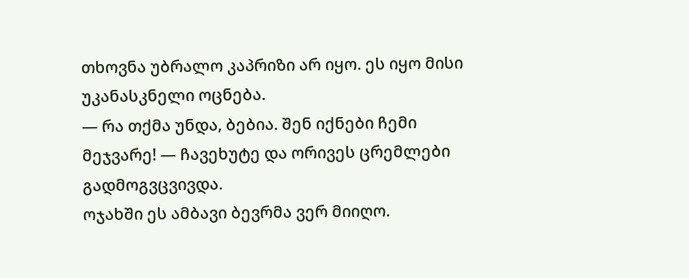თხოვნა უბრალო კაპრიზი არ იყო. ეს იყო მისი უკანასკნელი ოცნება.
— რა თქმა უნდა, ბებია. შენ იქნები ჩემი მეჯვარე! — ჩავეხუტე და ორივეს ცრემლები გადმოგვცვივდა.
ოჯახში ეს ამბავი ბევრმა ვერ მიიღო.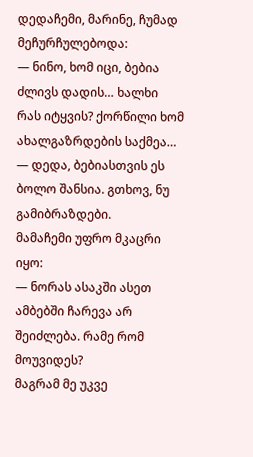დედაჩემი, მარინე, ჩუმად მეჩურჩულებოდა:
— ნინო, ხომ იცი, ბებია ძლივს დადის… ხალხი რას იტყვის? ქორწილი ხომ ახალგაზრდების საქმეა…
— დედა, ბებიასთვის ეს ბოლო შანსია. გთხოვ, ნუ გამიბრაზდები.
მამაჩემი უფრო მკაცრი იყო:
— ნორას ასაკში ასეთ ამბებში ჩარევა არ შეიძლება. რამე რომ მოუვიდეს?
მაგრამ მე უკვე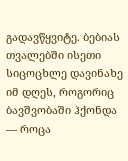გადავწყვიტე. ბებიას თვალებში ისეთი სიცოცხლე დავინახე იმ დღეს, როგორიც ბავშვობაში ჰქონდა — როცა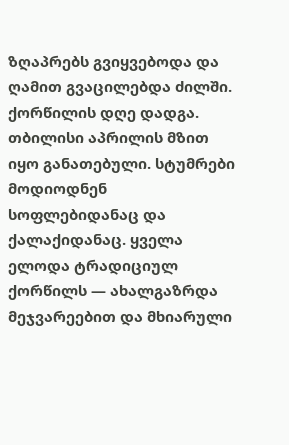ზღაპრებს გვიყვებოდა და ღამით გვაცილებდა ძილში.
ქორწილის დღე დადგა. თბილისი აპრილის მზით იყო განათებული. სტუმრები მოდიოდნენ სოფლებიდანაც და ქალაქიდანაც. ყველა ელოდა ტრადიციულ ქორწილს — ახალგაზრდა მეჯვარეებით და მხიარული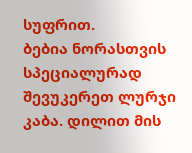სუფრით.
ბებია ნორასთვის სპეციალურად შევუკერეთ ლურჯი კაბა. დილით მის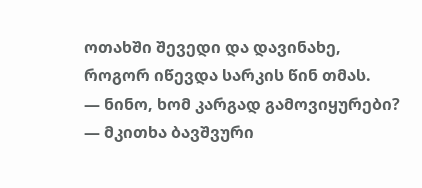ოთახში შევედი და დავინახე, როგორ იწევდა სარკის წინ თმას.
— ნინო, ხომ კარგად გამოვიყურები? — მკითხა ბავშვური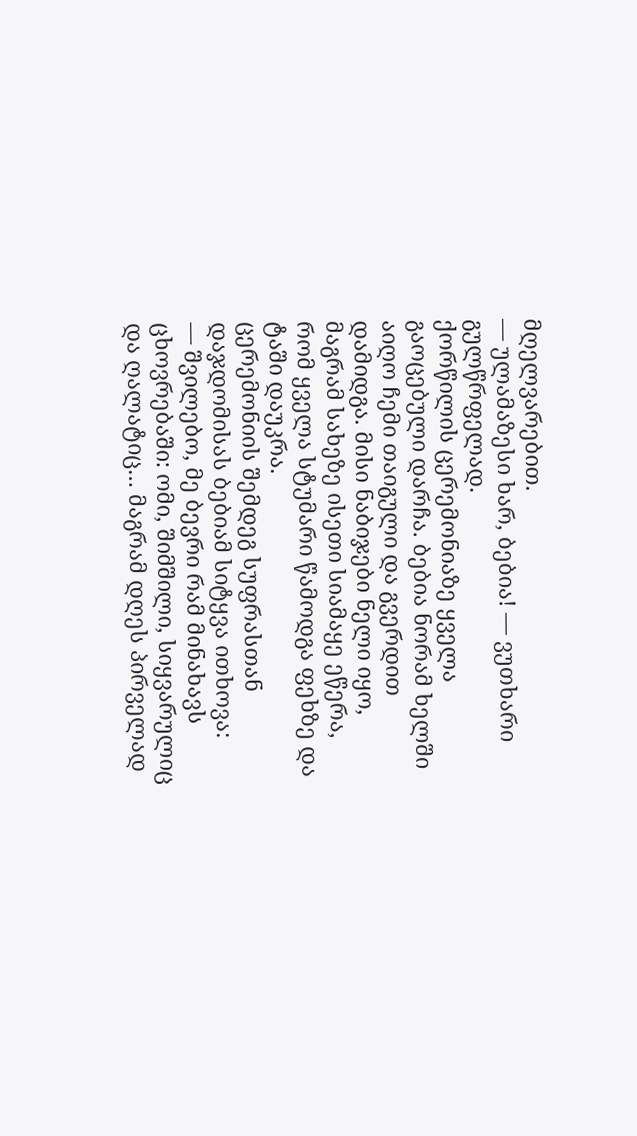მღელვარებით.
— ულამაზესი ხარ, ბებია! — ვუთხარი გულწრფელად.
ქორწილის ცერემონიაზე ყველა გაოცებული დარჩა. ბებია ნორამ ხელში აიღო ჩემი თაიგული და გვერდით დამიდგა. მისი ნაბიჯები ნელი იყო, მაგრამ სახეზე ისეთი სიამაყე ეწერა, რომ ყველა სტუმარი წამოდგა ფეხზე და ტაში დაუკრა.
ცერემონიის შემდეგ სუფრასთან დაჯდომისას ბებიამ სიტყვა ითხოვა:
— შვილებო, მე ბევრი რამ მინახავს ცხოვრებაში: ომი, შიმშილი, სიყვარულიც და ღალატიც… მაგრამ დღეს პირველად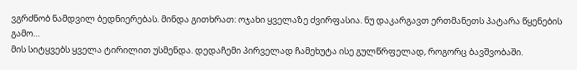ვგრძნობ ნამდვილ ბედნიერებას. მინდა გითხრათ: ოჯახი ყველაზე ძვირფასია. ნუ დაკარგავთ ერთმანეთს პატარა წყენების გამო…
მის სიტყვებს ყველა ტირილით უსმენდა. დედაჩემი პირველად ჩამეხუტა ისე გულწრფელად, როგორც ბავშვობაში.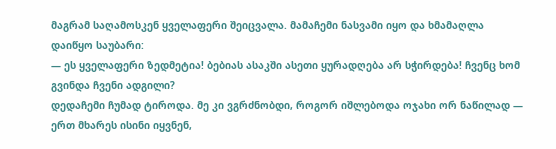მაგრამ საღამოსკენ ყველაფერი შეიცვალა. მამაჩემი ნასვამი იყო და ხმამაღლა დაიწყო საუბარი:
— ეს ყველაფერი ზედმეტია! ბებიას ასაკში ასეთი ყურადღება არ სჭირდება! ჩვენც ხომ გვინდა ჩვენი ადგილი?
დედაჩემი ჩუმად ტიროდა. მე კი ვგრძნობდი, როგორ იშლებოდა ოჯახი ორ ნაწილად — ერთ მხარეს ისინი იყვნენ,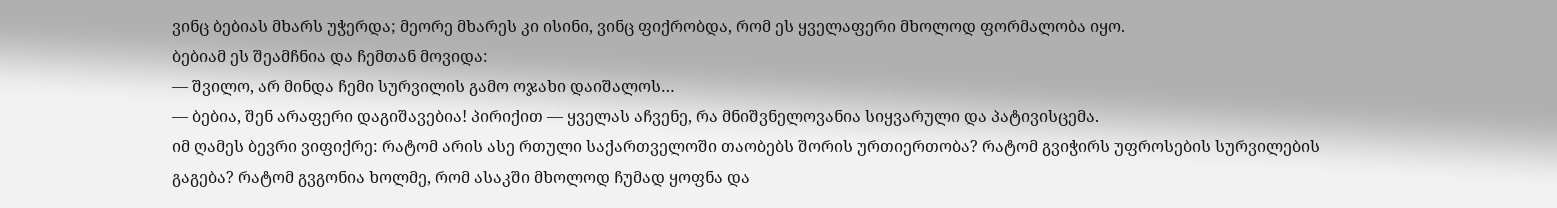ვინც ბებიას მხარს უჭერდა; მეორე მხარეს კი ისინი, ვინც ფიქრობდა, რომ ეს ყველაფერი მხოლოდ ფორმალობა იყო.
ბებიამ ეს შეამჩნია და ჩემთან მოვიდა:
— შვილო, არ მინდა ჩემი სურვილის გამო ოჯახი დაიშალოს…
— ბებია, შენ არაფერი დაგიშავებია! პირიქით — ყველას აჩვენე, რა მნიშვნელოვანია სიყვარული და პატივისცემა.
იმ ღამეს ბევრი ვიფიქრე: რატომ არის ასე რთული საქართველოში თაობებს შორის ურთიერთობა? რატომ გვიჭირს უფროსების სურვილების გაგება? რატომ გვგონია ხოლმე, რომ ასაკში მხოლოდ ჩუმად ყოფნა და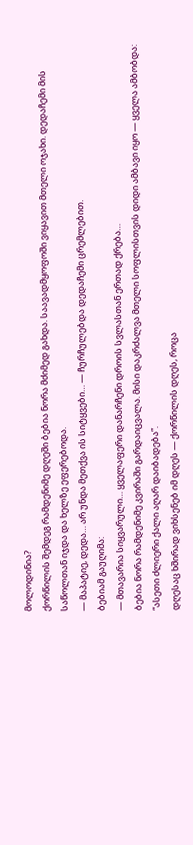მოლოდინია?
ქორწილის შემდეგ რამდენიმე დღეში ბებია ნორა მძიმედ გახდა. საავადმყოფოში ვიყავით მთელი ოჯახი. დედაჩემი მის საწოლთან იჯდა და ხელზე ეფერებოდა.
— მაპატიე, დედა… არ უნდა მეთქვა ის სიტყვები… — ჩურჩულებდა დედაჩემი ცრემლებით.
ბებიამ გაუღიმა:
— მთავარია სიყვარული… ყველაფერი დანარჩენი დროის სვლასთან ერთად ქრება…
ბებია ნორა რამდენიმე კვირაში გარდაიცვალა. მისი დაკრძალვა მთელი სოფლისთვის დიდი ამბავი იყო — ყველა ამბობდა: “ასეთი ძლიერი ქალი აღარ დაიბადება”.
დღესაც ხშირად ვიხსენებ იმ დღეს — ქორწილის დღეს, როცა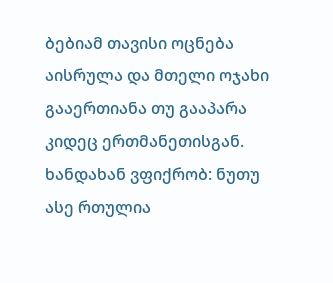ბებიამ თავისი ოცნება აისრულა და მთელი ოჯახი გააერთიანა თუ გააპარა კიდეც ერთმანეთისგან.
ხანდახან ვფიქრობ: ნუთუ ასე რთულია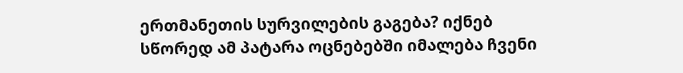ერთმანეთის სურვილების გაგება? იქნებ სწორედ ამ პატარა ოცნებებში იმალება ჩვენი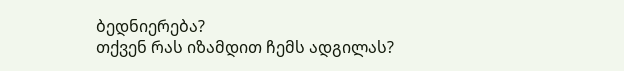ბედნიერება?
თქვენ რას იზამდით ჩემს ადგილას?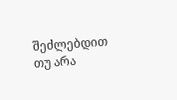შეძლებდით თუ არა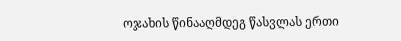ოჯახის წინააღმდეგ წასვლას ერთი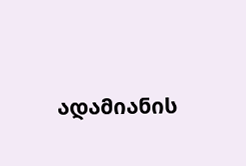ადამიანის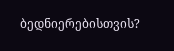ბედნიერებისთვის?